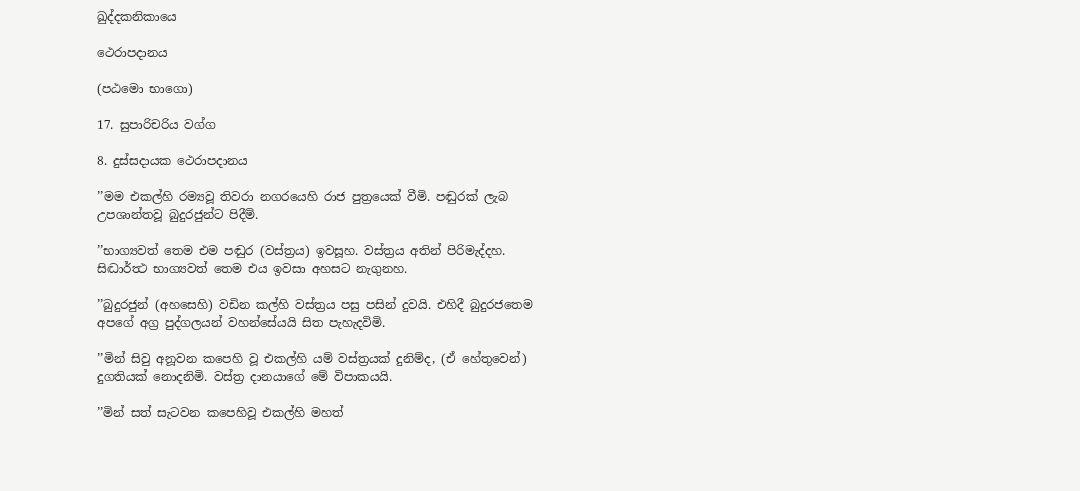ඛුද්දකනිකායෙ

ථෙරාපදානය

(පඨමො භාගො)

17. සුපාරිචරිය වග්ග

8. දුස්සදායක ථෙරාපදානය

’’මම එකල්හි රම්‍යවූ තිවරා නගරයෙහි රාජ පුත්‍රයෙක් වීමි. පඬුරක් ලැබ උපශාන්තවූ බුදුරජුන්ට පිදීමි.

’’භාග්‍යවත් තෙම එම පඬුර (වස්ත්‍රය) ඉවසූහ. වස්ත්‍රය අතින් පිරිමැද්දහ. සිද්‍ධාර්ත්‍ථ භාග්‍යවත් තෙම එය ඉවසා අහසට නැගුනහ.

’’බුදුරජුන් (අහසෙහි) වඩින කල්හි වස්ත්‍රය පසු පසින් දුවයි. එහිදී බුදුරජතෙම අපගේ අග්‍ර පුද්ගලයන් වහන්සේයයි සිත පැහැදවිමි.

’’මින් සිවු අනූවන කපෙහි වූ එකල්හි යම් වස්ත්‍රයක් දුනිම්ද, (ඒ හේතුවෙන්) දුගතියක් නොදනිමි. වස්ත්‍ර දානයාගේ මේ විපාකයයි.

’’මින් සත් සැටවන කපෙහිවූ එකල්හි මහත්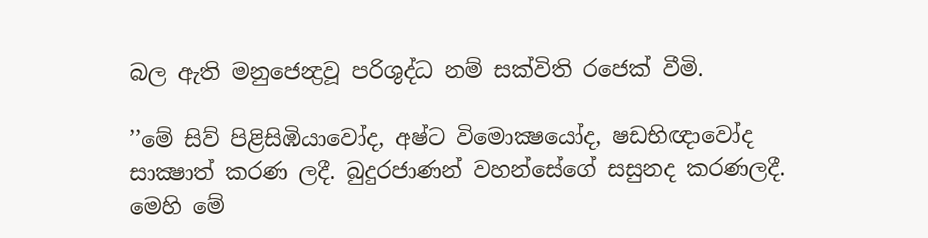බල ඇති මනුජෙන්‍ද්‍රවූ පරිශුද්ධ නම් සක්විති රජෙක් වීමි.

’’මේ සිව් පිළිසිඹියාවෝද, අෂ්ට විමොක්‍ෂයෝද, ෂඩභිඥාවෝද සාක්‍ෂාත් කරණ ලදී. බුදුරජාණන් වහන්සේගේ සසුනද කරණලදී. මෙහි මේ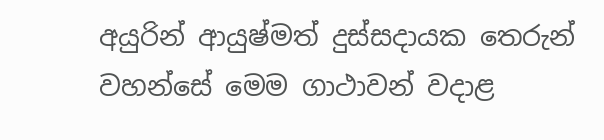අයුරින් ආයුෂ්මත් දුස්සදායක තෙරුන් වහන්සේ මෙම ගාථාවන් වදාළ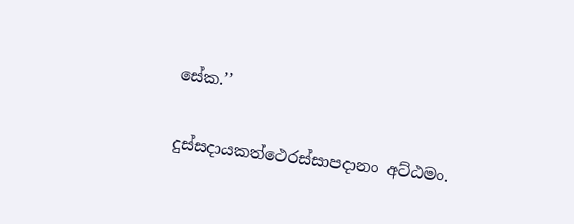සේක.’’

දුස්සදායකත්ථෙරස්සාපදානං අට්ඨමං.